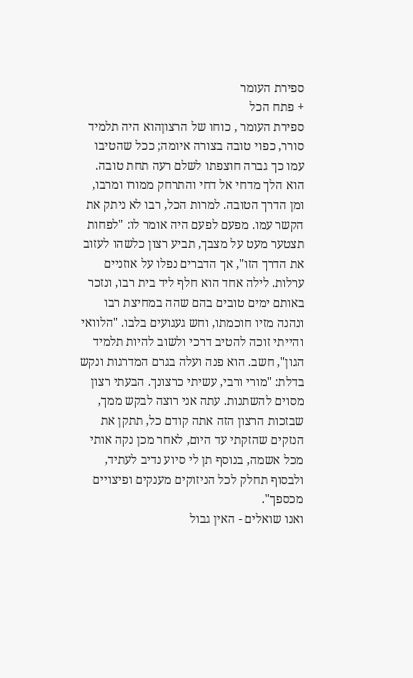ספירת העומר
+ פתח הכל
ספירת העומר , כוחו של הרצוןהוא היה תלמיד סורר, כפוי טובה בצורה איומה; ככל שהטיבו עמו כך גברה חוצפתו לשלם רעה תחת טובה. הוא הלך מדחי אל דחי והתרחק ממורו ומרבו, ומן הדרך הטובה. למרות הכל, רבו לא ניתק את הקשר עמו. מפעם לפעם היה אומר לו: "לפחות תצטער מעט על מצבך, תביע רצון כלשהו לעזוב את הדרך הזו", אך הדברים נפלו על אוזניים ערלות. לילה אחד הוא חלף ליד בית רבו, ונזכר באותם ימים טובים בהם שהה במחיצת רבו ונהנה מזיו חוכמתו, וחש געגועים בלבו. "הלוואי והייתי זוכה להטיב דרכי ולשוב להיות תלמיד הגון", חשב. הוא פנה ועלה בגרם המדרגות ונקש בדלת: "מורי ורבי, עשיתי כרצונך. הבעתי רצון מסוים להשתנות. עתה אני רוצה לבקש ממך, שבזכות הרצון הזה אתה קודם כל, תתקן את הנזקים שהזקתי עד היום, לאחר מכן נקה אותי מכל אשמה, בנוסף תן לי סיוע נדיב לעתיד, ולבסוף תחלק לכל הניזוקים מענקים ופיצויים מכספך".
ואנו שואלים - האין גבול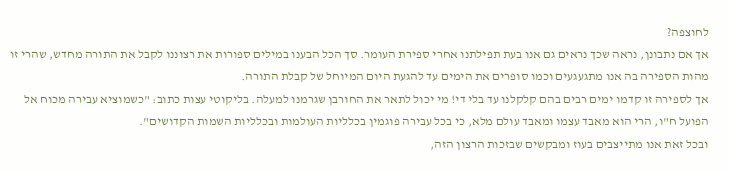לחוצפה?
אך אם נתבונן, נראה שכך נראים גם אנו בעת תפילתנו אחרי ספירת העומר. סך הכל הבענו במילים ספורות את רצוננו לקבל את התורה מחדש, שהרי זו מהות הספירה בה אנו מתגעגעים וכמו סופרים את הימים עד להגעת היום המיוחל של קבלת התורה.
אך לספירה זו קדמו ימים רבים בהם קלקלנו עד בלי די! מי יכול לתאר את החורבן שגרמנו למעלה. בליקוטי עצות כתוב: "כשמוציא עבירה מכוח אל הפועל ח"ו, הרי הוא מאבד עצמו ומאבד עולם מלא, כי בכל עבירה פוגמין בכלליות העולמות ובכלליות השמות הקדושים".
ובכל זאת אנו מתייצבים בעוז ומבקשים שבזכות הרצון הזה,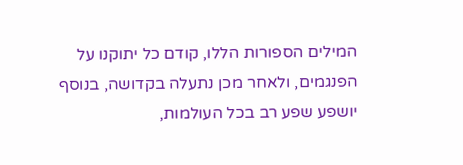המילים הספורות הללו, קודם כל יתוקנו על הפנגמים, ולאחר מכן נתעלה בקדושה, בנוסף יושפע שפע רב בכל העולמות,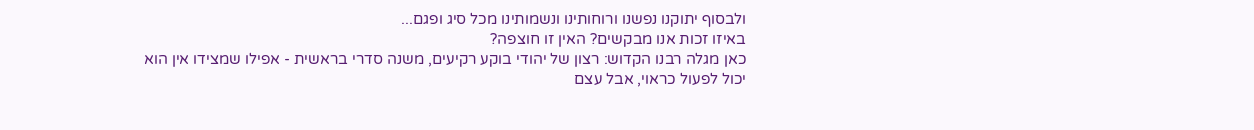ולבסוף יתוקנו נפשנו ורוחותינו ונשמותינו מכל סיג ופגם...
באיזו זכות אנו מבקשים? האין זו חוצפה?
כאן מגלה רבנו הקדוש: רצון של יהודי בוקע רקיעים, משנה סדרי בראשית - אפילו שמצידו אין הוא יכול לפעול כראוי, אבל עצם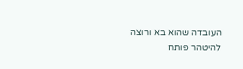העובדה שהוא בא ורוצה להיטהר פותח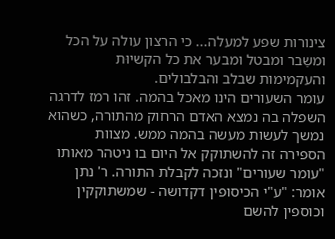צינורות שפע למעלה... כי הרצון עולה על הכל ומשַבר ומבטל ומבער את כל הקשיוּת והעקמימות שבלב והבלבולים.
עומר השעורים הינו מאכל בהמה. זהו רמז לדרגה השפלה בה נמצא האדם הרחוק מהתורה, כשהוא נמשך לעשות מעשה בהמה ממש. מצוות הספירה זה להשתוקק אל היום בו ניטהר מאותו "עומר שעורים" ונזכה לקבלת התורה. ר' נתן אומר: "ע"י הכיסופין דקדושה - שמשתוקקין וכוספין להשם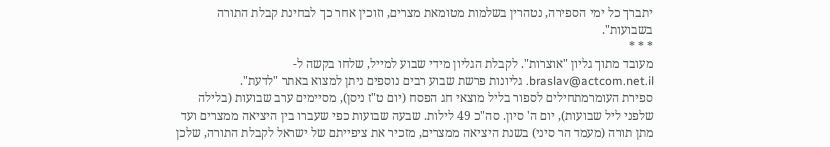יתברך כל ימי הספירה, נטהרין בשלמות מטומאת מצרים, וזוכין אחר כך לבחינת קבלת התורה בשבועות".
* * *
מעובד מתוך גליון "אוצרות". לקבלת הגליון מידי שבוע למייל, שלחו בקשה ל- braslav@actcom.net.il. גליונות פרשת שבוע רבים נוספים ניתן למצוא באתר "לדעת".
ספירת העומרמתחילים לספור בליל מוצאי חג הפסח (יום ט"ז ניסן), מסיימים ערב שבועות (בלילה שלפני ליל שבועות), יום ה' סיון. סה"כ 49 לילות. שבעה שבועות כפי שעברו בין היציאה ממצרים ועד מתן תורה (מעמד הר סיני) בשנת היציאה ממצרים, מזכיר את ציפייתם של ישראל לקבלת התורה, שלכן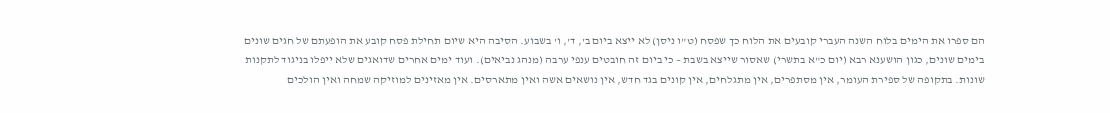הם ספרו את הימים בלוח השנה העברי קובעים את הלוח כך שפסח (ט"ו ניסן) לא ייצא ביום ב', ד', ו' בשבוע. הסיבה היא שיום תחילת פסח קובע את הופעתם של חגים שונים בימים שונים, כגון הושענא רבא (יום כ"א בתשרי) שאסור שייצא בשבת – כי ביום זה חובטים ענפי ערבה (מנהג נביאים). ועוד ימים אחרים שדואגים שלא ייפלו בניגוד לתקנות שונות. בתקופה של ספירת העומר, אין מסתפרים, אין מתגלחים, אין קונים בגד חדש, אין נושאים אשה ואין מתארסים. אין מאזינים למוזיקה שמחה ואין הולכים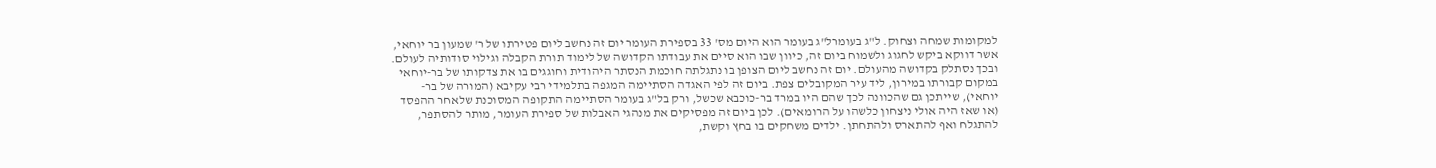למקומות שמחה וצחוק. ל"ג בעומרל"ג בעומר הוא היום מס' 33 בספירת העומר יום זה נחשב ליום פטירתו של ר' שמעון בר יוחאי, אשר דווקא ביקש לחגוג ולשמוח ביום זה, כיוון שבו הוא סיים את עבודתו הקדושה של לימוד תורת הקבלה וגילוי סודותיה לעולם. ובכך נסתלק בקדושה מהעולם. יום זה נחשב ליום הצופן בו נתגלתה חוכמת הנסתר היהודית וחוגגים בו את צדקותו של בר-יוחאי במקום קבורתו במירון, ליד עיר המקובלים צפת. ביום זה לפי האגדה הסתיימה המגפה בתלמידי רבי עקיבא (המורה של בר-יוחאי), שייתכן גם שהכוונה לכך שהם היו במרד בר-כוכבא שכשל, ורק בל"ג בעומר הסתיימה התקופה המסוכנת שלאחר ההפסד (או שאז היה אולי ניצחון כלשהו על הרומאים). לכן ביום זה מפסיקים את מנהגי האבלות של ספירת העומר, מותר להסתפר, להתגלח ואף להתארס ולהתחתן. ילדים משחקים בו בחץ וקשת,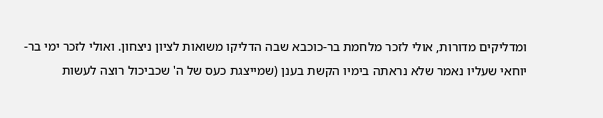ומדליקים מדורות, אולי לזכר מלחמת בר-כוכבא שבה הדליקו משואות לציון ניצחון. ואולי לזכר ימי בר-יוחאי שעליו נאמר שלא נראתה בימיו הקשת בענן (שמייצגת כעס של ה' שכביכול רוצה לעשות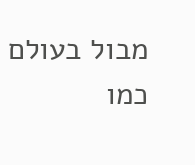מבול בעולם כמו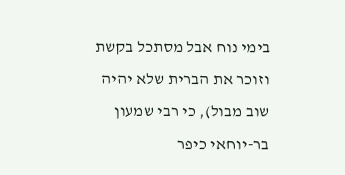בימי נוח אבל מסתכל בקשת וזוכר את הברית שלא יהיה שוב מבול), כי רבי שמעון בר-יוחאי כיפר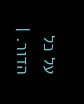על כל הדור. |